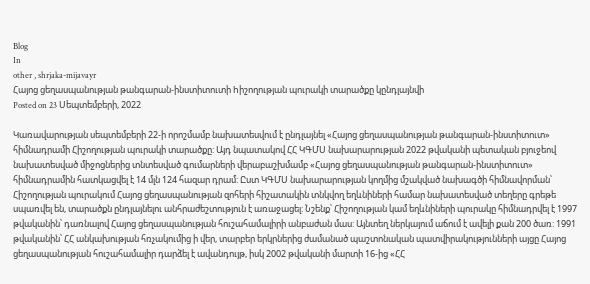Blog
In
other , shrjaka-mijavayr
Հայոց ցեղասպանության թանգարան-ինստիտուտի hիշողության պուրակի տարածքը կընդլայնվի
Posted on 23 Սեպտեմբերի, 2022

Կառավարության սեպտեմբերի 22-ի որոշմամբ նախատեսվում է ընդլայնել «Հայոց ցեղասպանության թանգարան-ինստիտուտ» հիմնադրամի Հիշողության պուրակի տարածքը: Այդ նպատակով ՀՀ ԿԳՄՍ նախարարության 2022 թվականի պետական բյուջեով նախատեսված միջոցներից տնտեսված գումարների վերաբաշխմամբ «Հայոց ցեղասպանության թանգարան-ինստիտուտ» հիմնադրամին հատկացվել է 14 մլն 124 հազար դրամ: Ըստ ԿԳՄՍ նախարարության կողմից մշակված նախագծի հիմնավորման՝ Հիշողության պուրակում Հայոց ցեղասպանության զոհերի հիշատակին տնկվող եղևնիների համար նախատեսված տեղերը գրեթե սպառվել են, տարածքն ընդլայնելու անհրաժեշտություն է առաջացել: Նշենք՝ Հիշողության կամ եղևնիների պուրակը հիմնադրվել է 1997 թվականին՝ դառնալով Հայոց ցեղասպանության հուշահամալիրի անբաժան մաս: Այնտեղ ներկայում աճում է ավելի քան 200 ծառ: 1991 թվականին՝ ՀՀ անկախության հռչակումից ի վեր, տարբեր երկրներից ժամանած պաշտոնական պատվիրակությունների այցը Հայոց ցեղասպանության հուշահամալիր դարձել է ավանդույթ, իսկ 2002 թվականի մարտի 16-ից «ՀՀ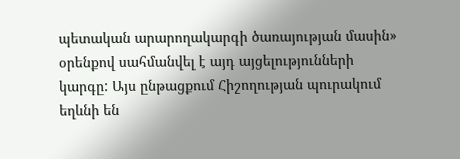պետական արարողակարգի ծառայության մասին» օրենքով սահմանվել է այդ այցելությունների կարգը: Այս ընթացքում Հիշողության պուրակում եղևնի են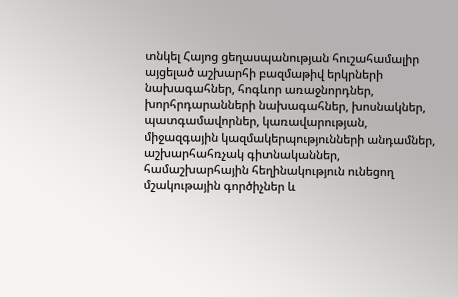տնկել Հայոց ցեղասպանության հուշահամալիր այցելած աշխարհի բազմաթիվ երկրների նախագահներ, հոգևոր առաջնորդներ, խորհրդարանների նախագահներ, խոսնակներ, պատգամավորներ, կառավարության, միջազգային կազմակերպությունների անդամներ, աշխարհահռչակ գիտնականներ, համաշխարհային հեղինակություն ունեցող մշակութային գործիչներ և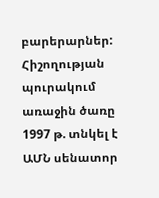բարերարներ: Հիշողության պուրակում առաջին ծառը 1997 թ. տնկել է ԱՄՆ սենատոր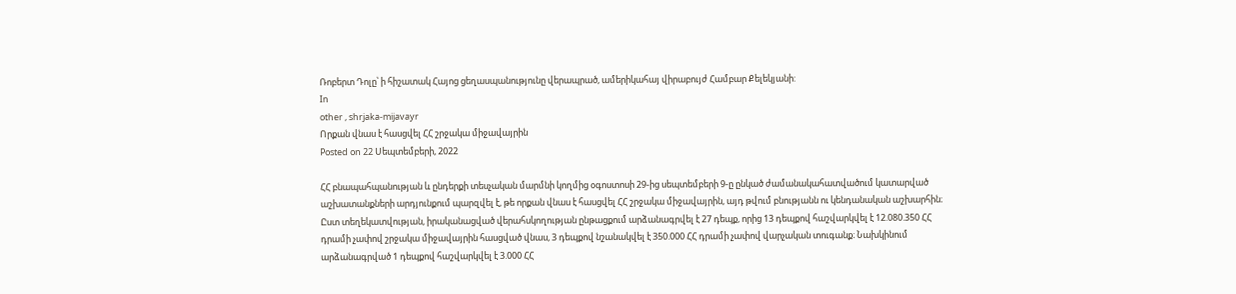Ռոբերտ Դոլը՝ ի հիշատակ Հայոց ցեղասպանությունը վերապրած, ամերիկահայ վիրաբույժ Համբար Քելեկյանի:
In
other , shrjaka-mijavayr
Որքան վնաս է հասցվել ՀՀ շրջակա միջավայրին
Posted on 22 Սեպտեմբերի, 2022

ՀՀ բնապահպանության և ընդերքի տեսչական մարմնի կողմից օգոստոսի 29-ից սեպտեմբերի 9-ը ընկած ժամանակահատվածում կատարված աշխատանքների արդյունքում պարզվել է, թե որքան վնաս է հասցվել ՀՀ շրջակա միջավայրին, այդ թվում բնությանն ու կենդանական աշխարհին։ Ըստ տեղեկատվության, իրականացված վերահսկողության ընթացքում արձանագրվել է 27 դեպք, որից 13 դեպքով հաշվարկվել է 12.080.350 ՀՀ դրամի չափով շրջակա միջավայրին հասցված վնաս, 3 դեպքով նշանակվել է 350.000 ՀՀ դրամի չափով վարչական տուգանք։ Նախկինում արձանագրված 1 դեպքով հաշվարկվել է 3.000 ՀՀ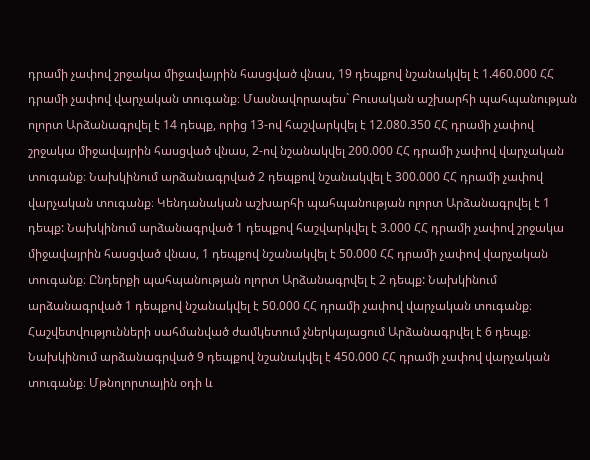դրամի չափով շրջակա միջավայրին հասցված վնաս, 19 դեպքով նշանակվել է 1.460.000 ՀՀ դրամի չափով վարչական տուգանք։ Մասնավորապես` Բուսական աշխարհի պահպանության ոլորտ Արձանագրվել է 14 դեպք, որից 13-ով հաշվարկվել է 12.080.350 ՀՀ դրամի չափով շրջակա միջավայրին հասցված վնաս, 2-ով նշանակվել 200.000 ՀՀ դրամի չափով վարչական տուգանք։ Նախկինում արձանագրված 2 դեպքով նշանակվել է 300.000 ՀՀ դրամի չափով վարչական տուգանք։ Կենդանական աշխարհի պահպանության ոլորտ Արձանագրվել է 1 դեպք: Նախկինում արձանագրված 1 դեպքով հաշվարկվել է 3.000 ՀՀ դրամի չափով շրջակա միջավայրին հասցված վնաս, 1 դեպքով նշանակվել է 50.000 ՀՀ դրամի չափով վարչական տուգանք։ Ընդերքի պահպանության ոլորտ Արձանագրվել է 2 դեպք: Նախկինում արձանագրված 1 դեպքով նշանակվել է 50.000 ՀՀ դրամի չափով վարչական տուգանք։ Հաշվետվությունների սահմանված ժամկետում չներկայացում Արձանագրվել է 6 դեպք։ Նախկինում արձանագրված 9 դեպքով նշանակվել է 450.000 ՀՀ դրամի չափով վարչական տուգանք։ Մթնոլորտային օդի և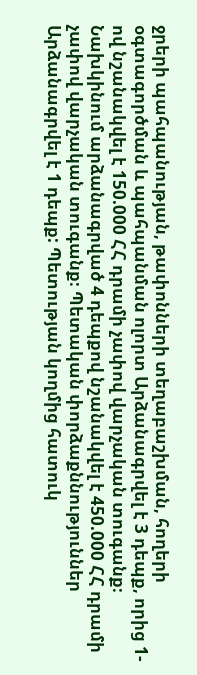ջրերի պահպանության, թափոնների տեղաբաշխման, հողերի օգտագործման և պահպանման ոլորտ Արձանագրվել է 3 դեպք, որից 1-ով նշանակվել է 150.000 ՀՀ դրամի չափով վարչական տուգանք։ Նախկինում արձանագրված 4 դեպքով նշանակվել է 450.000 ՀՀ դրամի չափով վարչական տուգանք։ Պետական փորձաքննություններ Արձանագրվել է 1 դեպք: Պետության կողմից հատուկ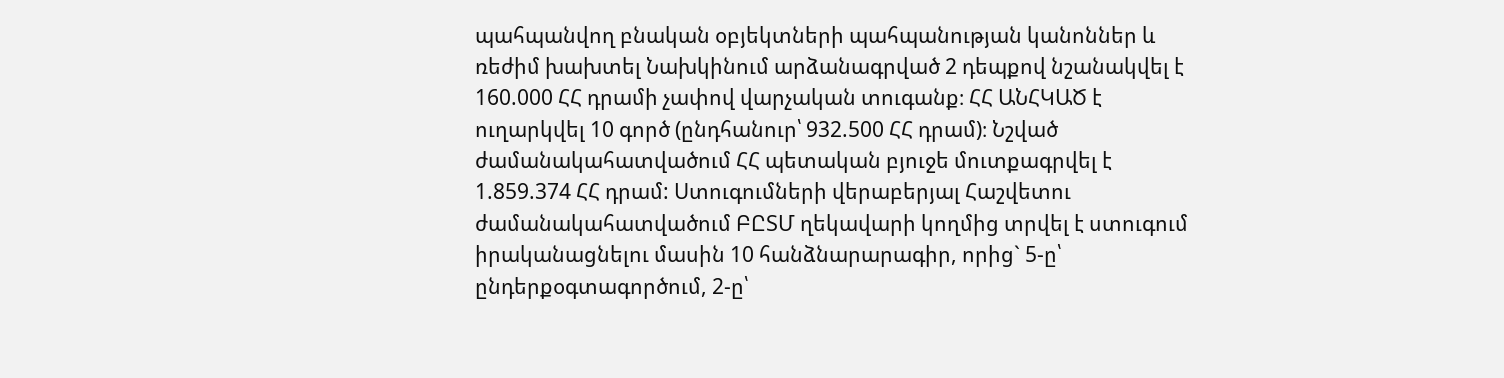պահպանվող բնական օբյեկտների պահպանության կանոններ և ռեժիմ խախտել Նախկինում արձանագրված 2 դեպքով նշանակվել է 160.000 ՀՀ դրամի չափով վարչական տուգանք։ ՀՀ ԱՆՀԿԱԾ է ուղարկվել 10 գործ (ընդհանուր՝ 932.500 ՀՀ դրամ)։ Նշված ժամանակահատվածում ՀՀ պետական բյուջե մուտքագրվել է 1.859.374 ՀՀ դրամ: Ստուգումների վերաբերյալ Հաշվետու ժամանակահատվածում ԲԸՏՄ ղեկավարի կողմից տրվել է ստուգում իրականացնելու մասին 10 հանձնարարագիր, որից` 5-ը՝ ընդերքօգտագործում, 2-ը՝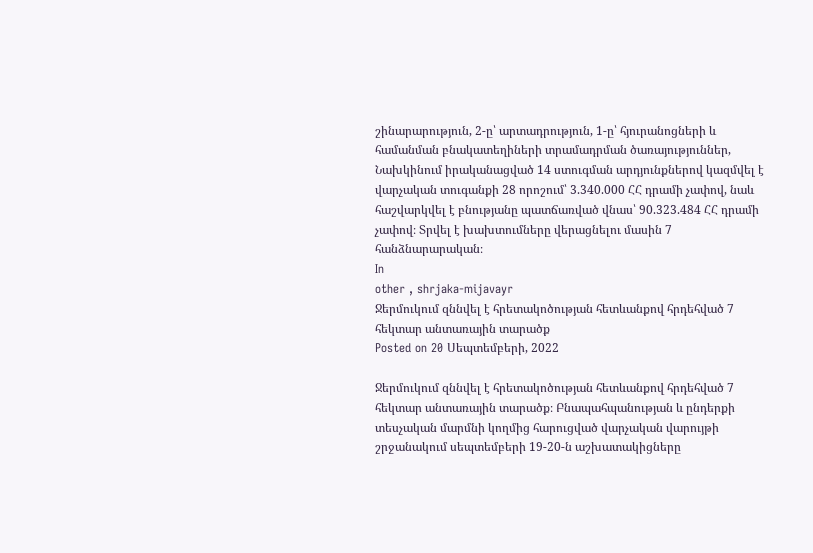շինարարություն, 2-ը՝ արտադրություն, 1-ը՝ հյուրանոցների և համանման բնակատեղիների տրամադրման ծառայություններ, Նախկինում իրականացված 14 ստուգման արդյունքներով կազմվել է վարչական տուգանքի 28 որոշում՝ 3.340.000 ՀՀ դրամի չափով, նաև հաշվարկվել է բնությանը պատճառված վնաս՝ 90.323.484 ՀՀ դրամի չափով։ Տրվել է խախտումները վերացնելու մասին 7 հանձնարարական։
In
other , shrjaka-mijavayr
Ջերմուկում զննվել է հրետակոծության հետևանքով հրդեհված 7 հեկտար անտառային տարածք
Posted on 20 Սեպտեմբերի, 2022

Ջերմուկում զննվել է հրետակոծության հետևանքով հրդեհված 7 հեկտար անտառային տարածք։ Բնապահպանության և ընդերքի տեսչական մարմնի կողմից հարուցված վարչական վարույթի շրջանակում սեպտեմբերի 19-20-ն աշխատակիցները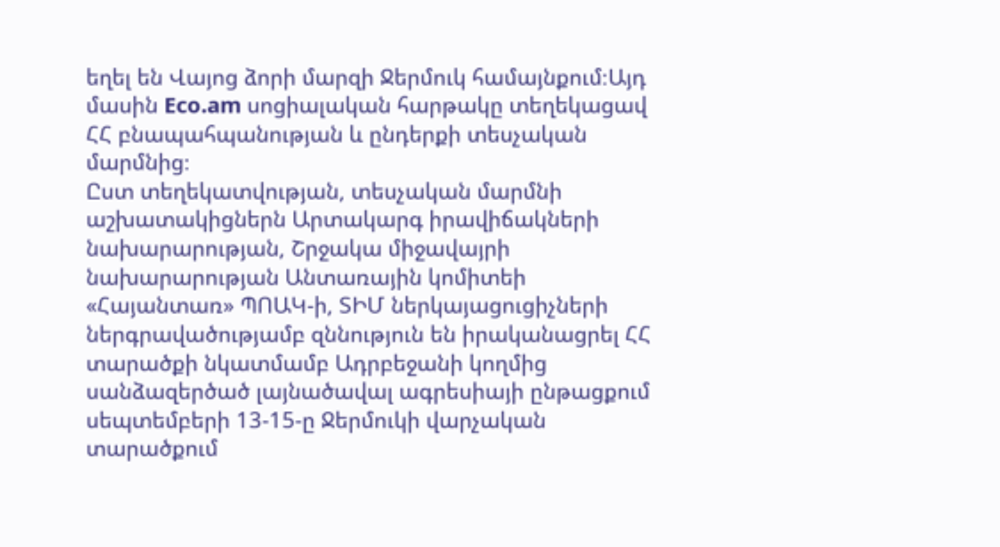եղել են Վայոց ձորի մարզի Ջերմուկ համայնքում։Այդ մասին Eco.am սոցիալական հարթակը տեղեկացավ ՀՀ բնապահպանության և ընդերքի տեսչական մարմնից։
Ըստ տեղեկատվության, տեսչական մարմնի աշխատակիցներն Արտակարգ իրավիճակների նախարարության, Շրջակա միջավայրի նախարարության Անտառային կոմիտեի «Հայանտառ» ՊՈԱԿ-ի, ՏԻՄ ներկայացուցիչների ներգրավածությամբ զննություն են իրականացրել ՀՀ տարածքի նկատմամբ Ադրբեջանի կողմից սանձազերծած լայնածավալ ագրեսիայի ընթացքում սեպտեմբերի 13-15-ը Ջերմուկի վարչական տարածքում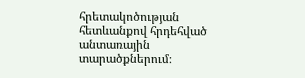հրետակոծության հետևանքով հրդեհված անտառային տարածքներում։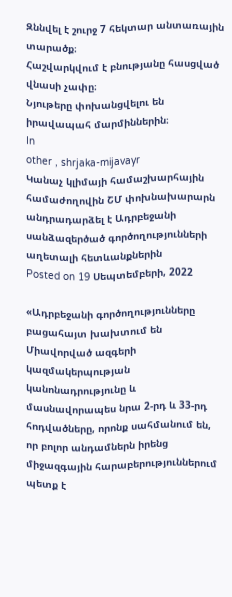Զննվել է շուրջ 7 հեկտար անտառային տարածք։
Հաշվարկվում է բնությանը հասցված վնասի չափը։
Նյութերը փոխանցվելու են իրավապահ մարմիններին։
In
other , shrjaka-mijavayr
Կանաչ կլիմայի համաշխարհային համաժողովին ՇՄ փոխնախարարն անդրադարձել է Ադրբեջանի սանձազերծած գործողությունների աղետալի հետևանքներին
Posted on 19 Սեպտեմբերի, 2022

«Ադրբեջանի գործողությունները բացահայտ խախտում են Միավորված ազգերի կազմակերպության կանոնադրությունը և մասնավորապես նրա 2-րդ և 33-րդ հոդվածները, որոնք սահմանում են, որ բոլոր անդամներն իրենց միջազգային հարաբերություններում պետք է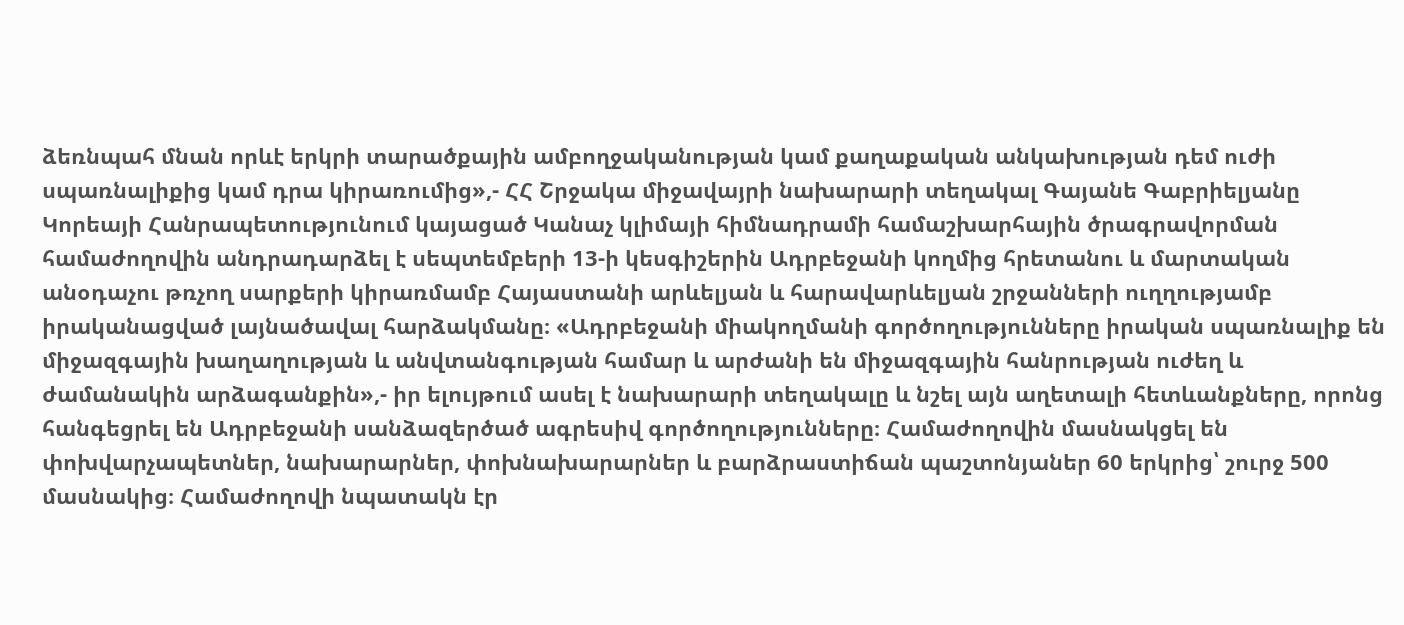ձեռնպահ մնան որևէ երկրի տարածքային ամբողջականության կամ քաղաքական անկախության դեմ ուժի սպառնալիքից կամ դրա կիրառումից»,- ՀՀ Շրջակա միջավայրի նախարարի տեղակալ Գայանե Գաբրիելյանը Կորեայի Հանրապետությունում կայացած Կանաչ կլիմայի հիմնադրամի համաշխարհային ծրագրավորման համաժողովին անդրադարձել է սեպտեմբերի 13-ի կեսգիշերին Ադրբեջանի կողմից հրետանու և մարտական անօդաչու թռչող սարքերի կիրառմամբ Հայաստանի արևելյան և հարավարևելյան շրջանների ուղղությամբ իրականացված լայնածավալ հարձակմանը։ «Ադրբեջանի միակողմանի գործողությունները իրական սպառնալիք են միջազգային խաղաղության և անվտանգության համար և արժանի են միջազգային հանրության ուժեղ և ժամանակին արձագանքին»,- իր ելույթում ասել է նախարարի տեղակալը և նշել այն աղետալի հետևանքները, որոնց հանգեցրել են Ադրբեջանի սանձազերծած ագրեսիվ գործողությունները։ Համաժողովին մասնակցել են փոխվարչապետներ, նախարարներ, փոխնախարարներ և բարձրաստիճան պաշտոնյաներ 60 երկրից՝ շուրջ 500 մասնակից։ Համաժողովի նպատակն էր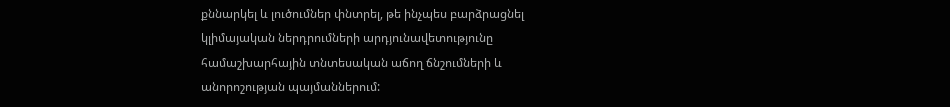քննարկել և լուծումներ փնտրել, թե ինչպես բարձրացնել կլիմայական ներդրումների արդյունավետությունը համաշխարհային տնտեսական աճող ճնշումների և անորոշության պայմաններում: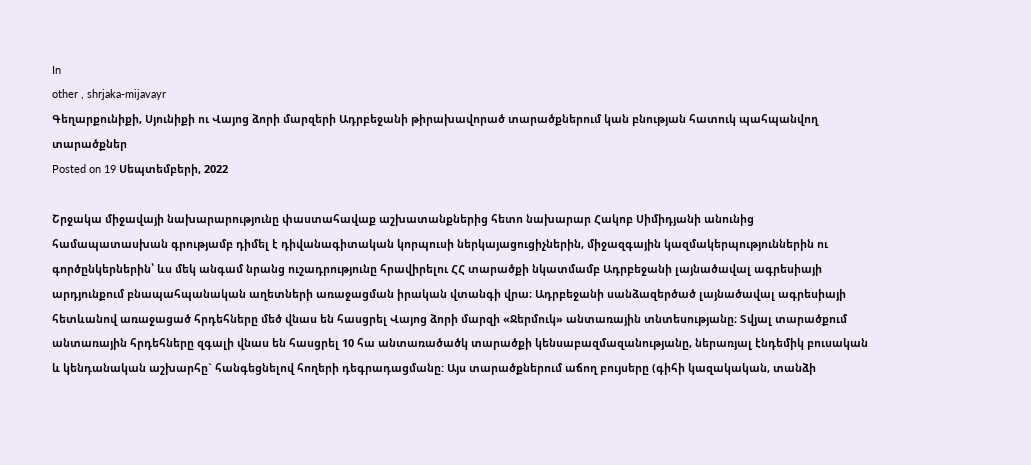In
other , shrjaka-mijavayr
Գեղարքունիքի, Սյունիքի ու Վայոց ձորի մարզերի Ադրբեջանի թիրախավորած տարածքներում կան բնության հատուկ պահպանվող տարածքներ
Posted on 19 Սեպտեմբերի, 2022

Շրջակա միջավայի նախարարությունը փաստահավաք աշխատանքներից հետո նախարար Հակոբ Սիմիդյանի անունից համապատասխան գրությամբ դիմել է դիվանագիտական կորպուսի ներկայացուցիչներին, միջազգային կազմակերպություններին ու գործընկերներին՝ ևս մեկ անգամ նրանց ուշադրությունը հրավիրելու ՀՀ տարածքի նկատմամբ Ադրբեջանի լայնածավալ ագրեսիայի արդյունքում բնապահպանական աղետների առաջացման իրական վտանգի վրա։ Ադրբեջանի սանձազերծած լայնածավալ ագրեսիայի հետևանով առաջացած հրդեհները մեծ վնաս են հասցրել Վայոց ձորի մարզի «Ջերմուկ» անտառային տնտեսությանը։ Տվյալ տարածքում անտառային հրդեհները զգալի վնաս են հասցրել 10 հա անտառածածկ տարածքի կենսաբազմազանությանը, ներառյալ էնդեմիկ բուսական և կենդանական աշխարհը` հանգեցնելով հողերի դեգրադացմանը: Այս տարածքներում աճող բույսերը (գիհի կազակական, տանձի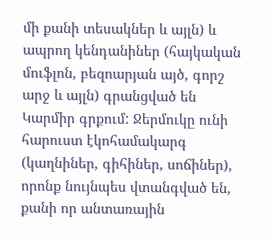մի քանի տեսակներ և այլն) և ապրող կենդանիներ (հայկական մուֆլոն, բեզոարյան այծ, գորշ արջ և այլն) գրանցված են Կարմիր գրքում: Ջերմուկը ունի հարուստ էկոհամակարգ (կաղնիներ, գիհիներ, սոճիներ), որոնք նույնպես վտանգված են, քանի որ անտառային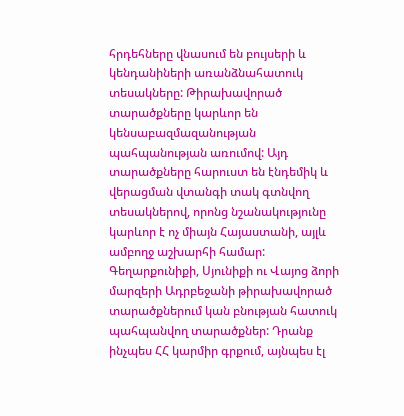հրդեհները վնասում են բույսերի և կենդանիների առանձնահատուկ տեսակները: Թիրախավորած տարածքները կարևոր են կենսաբազմազանության պահպանության առումով: Այդ տարածքները հարուստ են էնդեմիկ և վերացման վտանգի տակ գտնվող տեսակներով, որոնց նշանակությունը կարևոր է ոչ միայն Հայաստանի, այլև ամբողջ աշխարհի համար: Գեղարքունիքի, Սյունիքի ու Վայոց ձորի մարզերի Ադրբեջանի թիրախավորած տարածքներում կան բնության հատուկ պահպանվող տարածքներ: Դրանք ինչպես ՀՀ կարմիր գրքում, այնպես էլ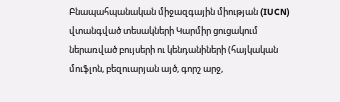Բնապահպանական միջազգային միության (IUCN) վտանգված տեսակների Կարմիր ցուցակում ներառված բույսերի ու կենդանիների (հայկական մուֆլոն, բեզուարյան այծ, գորշ արջ,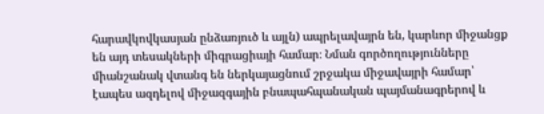հարավկովկասյան ընձառյուծ և այլն) ապրելավայրն են, կարևոր միջանցք են այդ տեսակների միգրացիայի համար։ Նման գործողությունները միանշանակ վտանգ են ներկայացնում շրջակա միջավայրի համար՝ էապես ազդելով միջազգային բնապահպանական պայմանագրերով և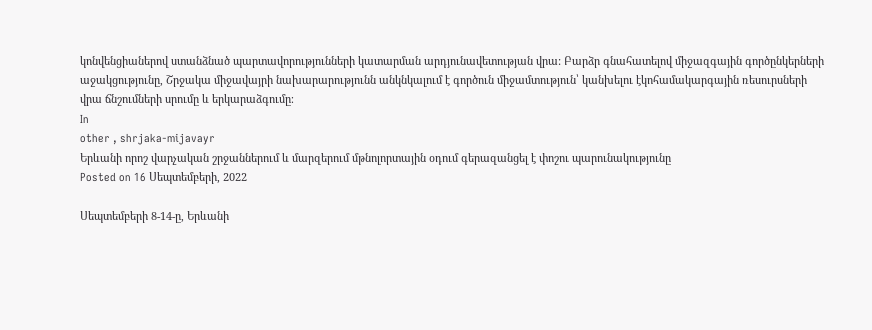կոնվենցիաներով ստանձնած պարտավորությունների կատարման արդյունավետության վրա: Բարձր գնահատելով միջազգային գործընկերների աջակցությունը, Շրջակա միջավայրի նախարարությունն անկնկալում է գործուն միջամտություն՝ կանխելու էկոհամակարգային ռեսուրսների վրա ճնշումների սրումը և երկարաձգումը։
In
other , shrjaka-mijavayr
Երևանի որոշ վարչական շրջաններում և մարզերում մթնոլորտային օդում գերազանցել է փոշու պարունակությունը
Posted on 16 Սեպտեմբերի, 2022

Սեպտեմբերի 8-14-ը, Երևանի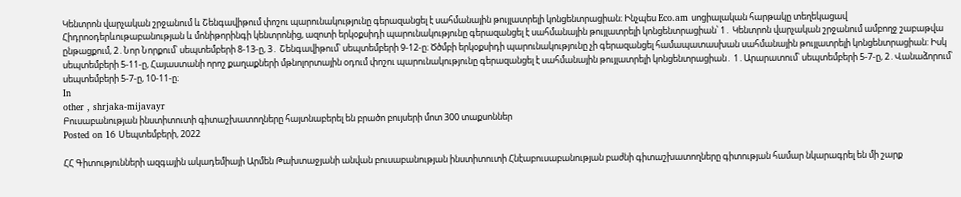Կենտրոն վարչական շրջանում և Շենգավիթում փոշու պարունակությունը գերազանցել է սահմանային թույլատրելի կոնցենտրացիան։ Ինչպես Eco.am սոցիալական հարթակը տեղեկացավ Հիդրոօդերևութաբանության և մոնիթորինգի կենտրոնից, ազոտի երկօքսիդի պարունակությունը գերազանցել է սահմանային թույլատրելի կոնցենտրացիան՝ 1․ Կենտրոն վարչական շրջանում ամբողջ շաբաթվա ընթացքում, 2․Նոր Նորքում՝ սեպտեմբերի 8-13-ը, 3․ Շենգավիթում՝ սեպտեմբերի 9-12-ը։ Ծծմբի երկօքսիդի պարունակությունը չի գերազանցել համապատասխան սահմանային թույլատրելի կոնցենտրացիան: Իսկ սեպտեմբերի 5-11-ը, Հայաստանի որոշ քաղաքների մթնոլորտային օդում փոշու պարունակությունը գերազանցել է սահմանային թույլատրելի կոնցենտրացիան․ 1․Արարատում՝ սեպտեմբերի 5-7-ը, 2․Վանաձորում՝ սեպտեմբերի 5-7-ը, 10-11-ը։
In
other , shrjaka-mijavayr
Բուսաբանության ինստիտուտի գիտաշխատողները հայտնաբերել են բրածո բույսերի մոտ 300 տաքսոններ
Posted on 16 Սեպտեմբերի, 2022

ՀՀ Գիտությունների ազգային ակադեմիայի Արմեն Թախտաջյանի անվան բուսաբանության ինստիտուտի Հնէաբուսաբանության բաժնի գիտաշխատողները գիտության համար նկարագրել են մի շարք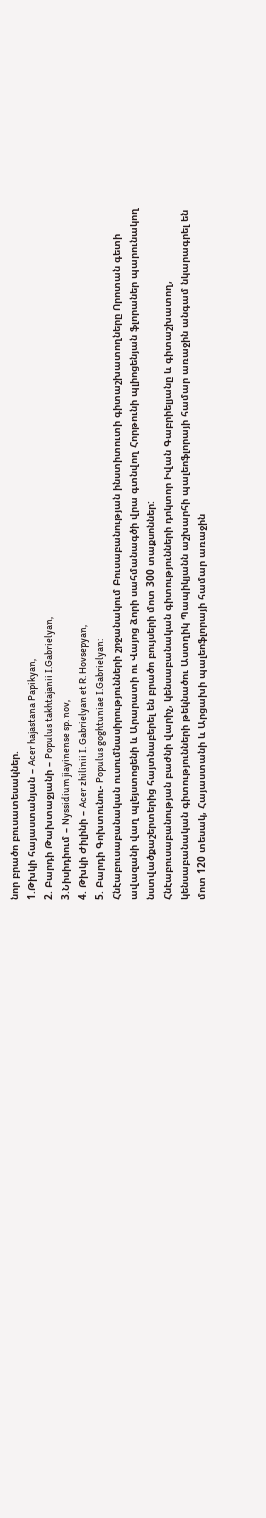նոր բրածո բուսատեսակներ.
1.Թխկի հայաստանյան – Acer hajastana Papikyan,
2. Բարդի Թախտաջյանի – Populus takhtajanii I.Gabrielyan,
3.Նիսիդիում – Nyssidium jiayinense sp. nov,
4. Թխկի Ժիլինի – Acer zhilinii I. Gabrielyan et R. Hovsepyan,
5. Բարդի Գոխտունու- Populus goghtuniae I.Gabrielyan:
Հնէաբուսաբանական ուսումնասիրությունների շրջանակում Բուսաբանության ինստիտուտի գիտաշխատողները Որոտան գետի ավազանի վաղ պլեյստոցենի և Արարատի ու Վայոց ձորի սահմանագծի վրա գտնվող Հորթունի պլիոցենյան ֆլորաներ պարունակող նստվածքաշերտերից հայտնաբերել են բրածո բույսերի մոտ 300 տաքսոններ:
Հնէաբուսաբանության բաժնի վարիչ, կենսաբանական գիտությունների դոկտոր Իվան Գաբրիելյանը և գիտաշխատող, կենսաբանական գիտությունների թեկնածու Աստղիկ Պապիկյանն աշխարհի պալեոֆլորայի համար առաջին անգամ նկարագրել են մոտ 120 տեսակ, Հայաստանի և Արցախի պալեոֆլորայի համար առաջին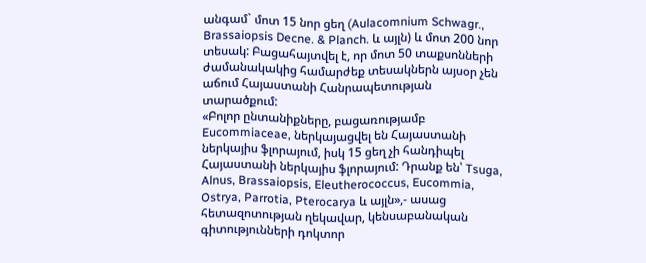անգամ` մոտ 15 նոր ցեղ (Aulacomnium Schwagr., Brassaiopsis Decne. & Planch. և այլն) և մոտ 200 նոր տեսակ: Բացահայտվել է, որ մոտ 50 տաքսոնների ժամանակակից համարժեք տեսակներն այսօր չեն աճում Հայաստանի Հանրապետության տարածքում:
«Բոլոր ընտանիքները, բացառությամբ Eucommiaceae, ներկայացվել են Հայաստանի ներկայիս ֆլորայում, իսկ 15 ցեղ չի հանդիպել Հայաստանի ներկայիս ֆլորայում: Դրանք են՝ Tsuga, Alnus, Brassaiopsis, Eleutherococcus, Eucommia, Ostrya, Parrotia, Pterocarya և այլն»,- ասաց հետազոտության ղեկավար, կենսաբանական գիտությունների դոկտոր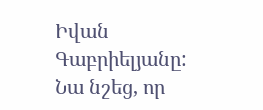Իվան Գաբրիելյանը: Նա նշեց, որ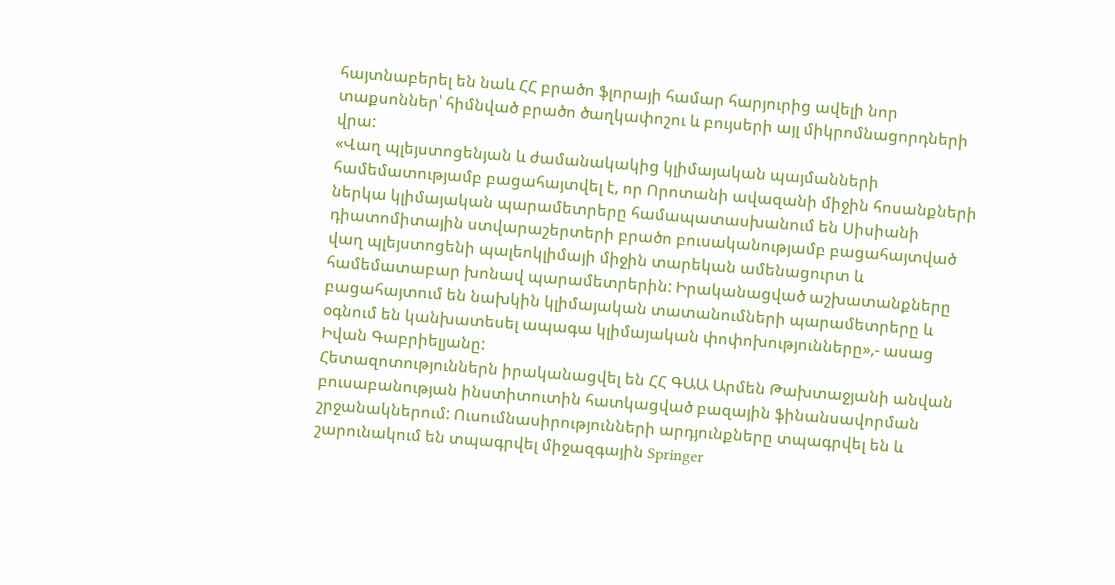հայտնաբերել են նաև ՀՀ բրածո ֆլորայի համար հարյուրից ավելի նոր տաքսոններ՝ հիմնված բրածո ծաղկափոշու և բույսերի այլ միկրոմնացորդների վրա:
«Վաղ պլեյստոցենյան և ժամանակակից կլիմայական պայմանների համեմատությամբ բացահայտվել է, որ Որոտանի ավազանի միջին հոսանքների ներկա կլիմայական պարամետրերը համապատասխանում են Սիսիանի դիատոմիտային ստվարաշերտերի բրածո բուսականությամբ բացահայտված վաղ պլեյստոցենի պալեոկլիմայի միջին տարեկան ամենացուրտ և համեմատաբար խոնավ պարամետրերին: Իրականացված աշխատանքները բացահայտում են նախկին կլիմայական տատանումների պարամետրերը և օգնում են կանխատեսել ապագա կլիմայական փոփոխությունները»,- ասաց Իվան Գաբրիելյանը:
Հետազոտություններն իրականացվել են ՀՀ ԳԱԱ Արմեն Թախտաջյանի անվան բուսաբանության ինստիտուտին հատկացված բազային ֆինանսավորման շրջանակներում: Ուսումնասիրությունների արդյունքները տպագրվել են և շարունակում են տպագրվել միջազգային Springer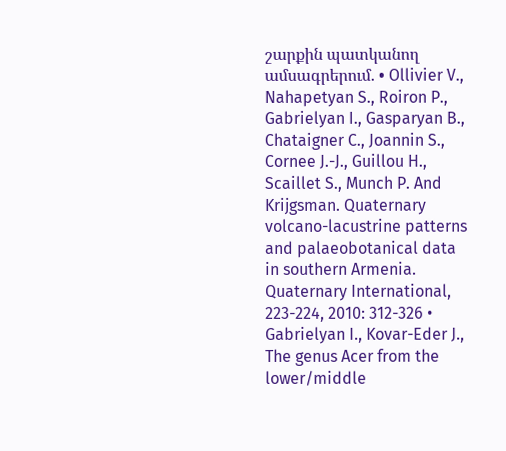շարքին պատկանող ամսագրերում. • Ollivier V., Nahapetyan S., Roiron P., Gabrielyan I., Gasparyan B., Chataigner C., Joannin S., Cornee J.-J., Guillou H., Scaillet S., Munch P. And Krijgsman. Quaternary volcano-lacustrine patterns and palaeobotanical data in southern Armenia. Quaternary International, 223-224, 2010: 312-326 • Gabrielyan I., Kovar-Eder J., The genus Acer from the lower/middle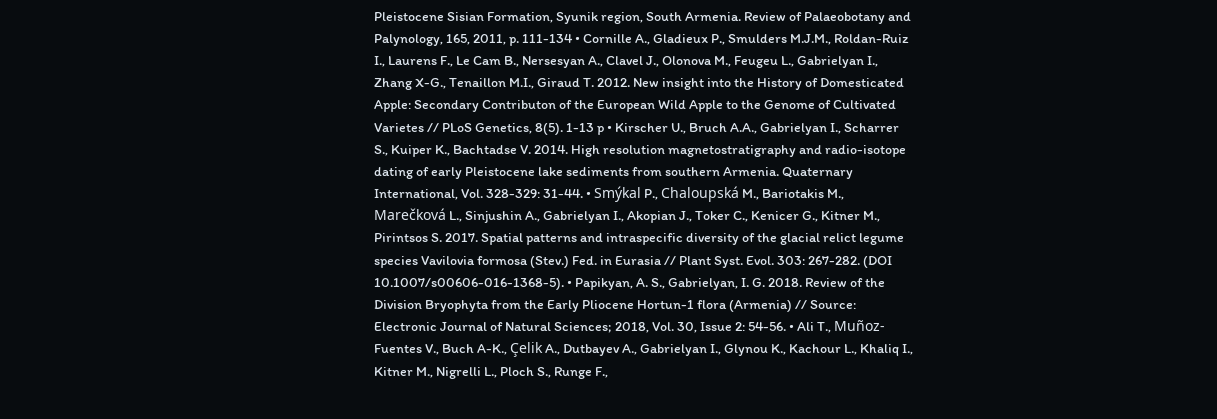Pleistocene Sisian Formation, Syunik region, South Armenia. Review of Palaeobotany and Palynology, 165, 2011, p. 111-134 • Cornille A., Gladieux P., Smulders M.J.M., Roldan-Ruiz I., Laurens F., Le Cam B., Nersesyan A., Clavel J., Olonova M., Feugeu L., Gabrielyan I., Zhang X-G., Tenaillon M.I., Giraud T. 2012. New insight into the History of Domesticated Apple: Secondary Contributon of the European Wild Apple to the Genome of Cultivated Varietes // PLoS Genetics, 8(5). 1-13 p • Kirscher U., Bruch A.A., Gabrielyan I., Scharrer S., Kuiper K., Bachtadse V. 2014. High resolution magnetostratigraphy and radio-isotope dating of early Pleistocene lake sediments from southern Armenia. Quaternary International, Vol. 328-329: 31-44. • Smýkal P., Chaloupská M., Bariotakis M., Marečková L., Sinjushin A., Gabrielyan I., Akopian J., Toker C., Kenicer G., Kitner M., Pirintsos S. 2017. Spatial patterns and intraspecific diversity of the glacial relict legume species Vavilovia formosa (Stev.) Fed. in Eurasia // Plant Syst. Evol. 303: 267-282. (DOI 10.1007/s00606-016-1368-5). • Papikyan, A. S., Gabrielyan, I. G. 2018. Review of the Division Bryophyta from the Early Pliocene Hortun-1 flora (Armenia) // Source: Electronic Journal of Natural Sciences; 2018, Vol. 30, Issue 2: 54-56. • Ali T., Muñoz-Fuentes V., Buch A-K., Çelik A., Dutbayev A., Gabrielyan I., Glynou K., Kachour L., Khaliq I., Kitner M., Nigrelli L., Ploch S., Runge F.,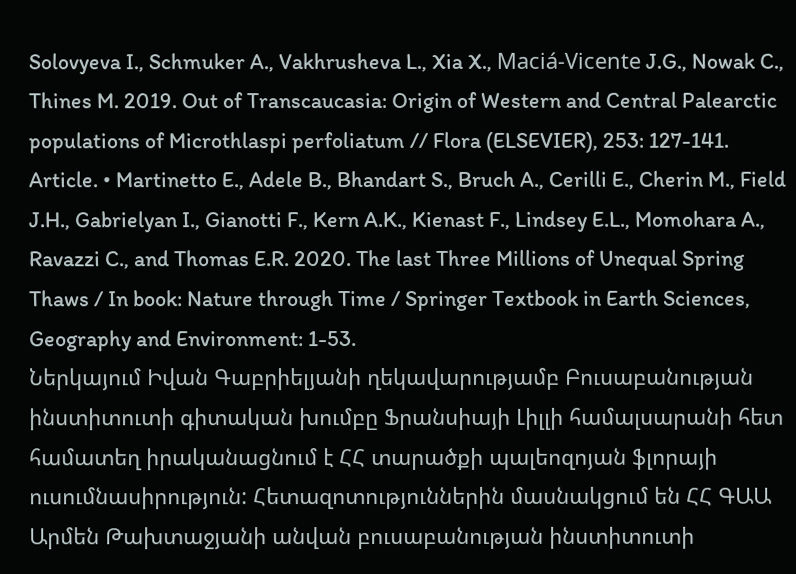Solovyeva I., Schmuker A., Vakhrusheva L., Xia X., Maciá-Vicente J.G., Nowak C., Thines M. 2019. Out of Transcaucasia: Origin of Western and Central Palearctic populations of Microthlaspi perfoliatum // Flora (ELSEVIER), 253: 127-141. Article. • Martinetto E., Adele B., Bhandart S., Bruch A., Cerilli E., Cherin M., Field J.H., Gabrielyan I., Gianotti F., Kern A.K., Kienast F., Lindsey E.L., Momohara A., Ravazzi C., and Thomas E.R. 2020. The last Three Millions of Unequal Spring Thaws / In book: Nature through Time / Springer Textbook in Earth Sciences, Geography and Environment: 1-53.
Ներկայում Իվան Գաբրիելյանի ղեկավարությամբ Բուսաբանության ինստիտուտի գիտական խումբը Ֆրանսիայի Լիլլի համալսարանի հետ համատեղ իրականացնում է ՀՀ տարածքի պալեոզոյան ֆլորայի ուսումնասիրություն: Հետազոտություններին մասնակցում են ՀՀ ԳԱԱ Արմեն Թախտաջյանի անվան բուսաբանության ինստիտուտի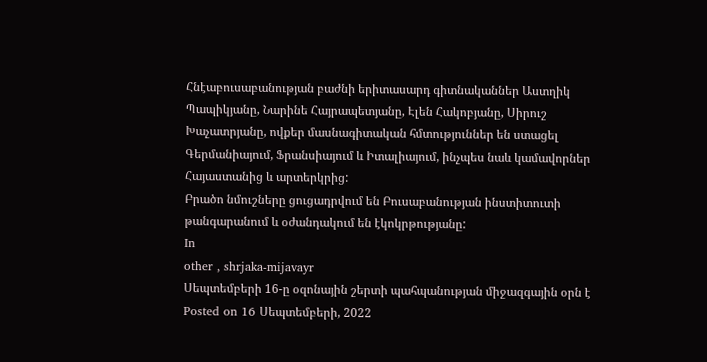Հնէաբուսաբանության բաժնի երիտասարդ գիտնականներ Աստղիկ Պապիկյանը, Նարինե Հայրապետյանը, Էլեն Հակոբյանը, Սիրուշ Խաչատրյանը, ովքեր մասնագիտական հմտություններ են ստացել Գերմանիայում, Ֆրանսիայում և Իտալիայում, ինչպես նաև կամավորներ Հայաստանից և արտերկրից:
Բրածո նմուշները ցուցադրվում են Բուսաբանության ինստիտուտի թանգարանում և օժանդակում են էկոկրթությանը:
In
other , shrjaka-mijavayr
Սեպտեմբերի 16-ը օզոնային շերտի պահպանության միջազգային օրն է
Posted on 16 Սեպտեմբերի, 2022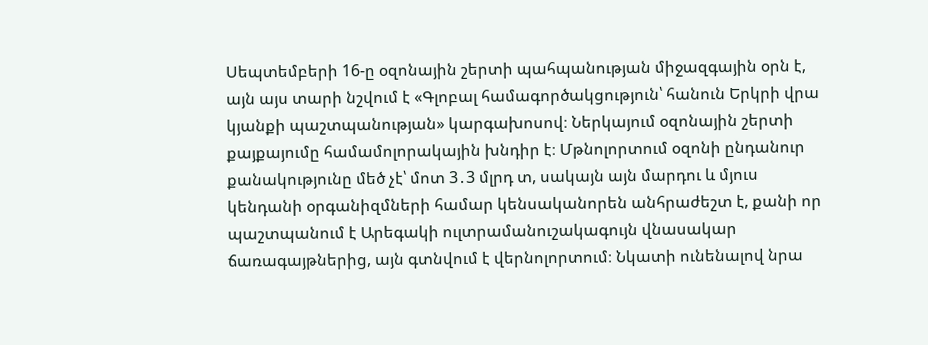Սեպտեմբերի 16-ը օզոնային շերտի պահպանության միջազգային օրն է, այն այս տարի նշվում է «Գլոբալ համագործակցություն՝ հանուն Երկրի վրա կյանքի պաշտպանության» կարգախոսով։ Ներկայում օզոնային շերտի քայքայումը համամոլորակային խնդիր է։ Մթնոլորտում օզոնի ընդանուր քանակությունը մեծ չէ՝ մոտ 3․3 մլրդ տ, սակայն այն մարդու և մյուս կենդանի օրգանիզմների համար կենսականորեն անհրաժեշտ է, քանի որ պաշտպանում է Արեգակի ուլտրամանուշակագույն վնասակար ճառագայթներից, այն գտնվում է վերնոլորտում։ Նկատի ունենալով նրա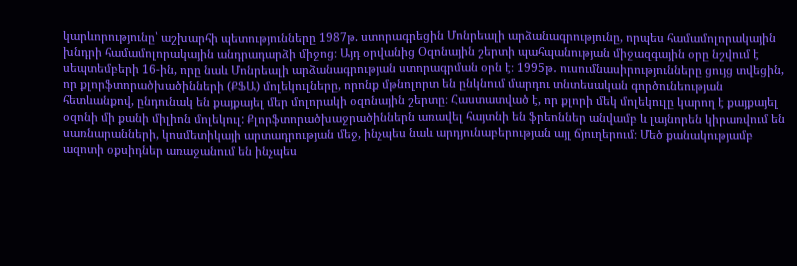կարևորությունը՝ աշխարհի պետությունները 1987թ. ստորագրեցին Մոնրեալի արձանագրությունը, որպես համամոլորակային խնդրի համամոլորակային անդրադարձի միջոց։ Այդ օրվանից Օզոնային շերտի պահպանության միջազգային օրը նշվում է սեպտեմբերի 16-ին, որը նաև Մոնրեալի արձանագրության ստորագրման օրն է։ 1995թ․ ուսումնասիրությունները ցույց տվեցին, որ քլորֆտորածխածինների (ՔՖԱ) մոլեկուլները, որոնք մթնոլորտ են ընկնում մարդու տնտեսական գործունեության հետևանքով, ընդունակ են քայքայել մեր մոլորակի օզոնային շերտը։ Հաստատված է, որ քլորի մեկ մոլեկուլը կարող է քայքայել օզոնի մի քանի միլիոն մոլեկուլ: Քլորֆտորածխաջրածիններն առավել հայտնի են ֆրեոններ անվամբ և լայնորեն կիրառվում են սառնարանների, կոսմետիկայի արտադրության մեջ, ինչպես նաև արդյունաբերության այլ ճյուղերում։ Մեծ քանակությամբ ազոտի օքսիդներ առաջանում են ինչպես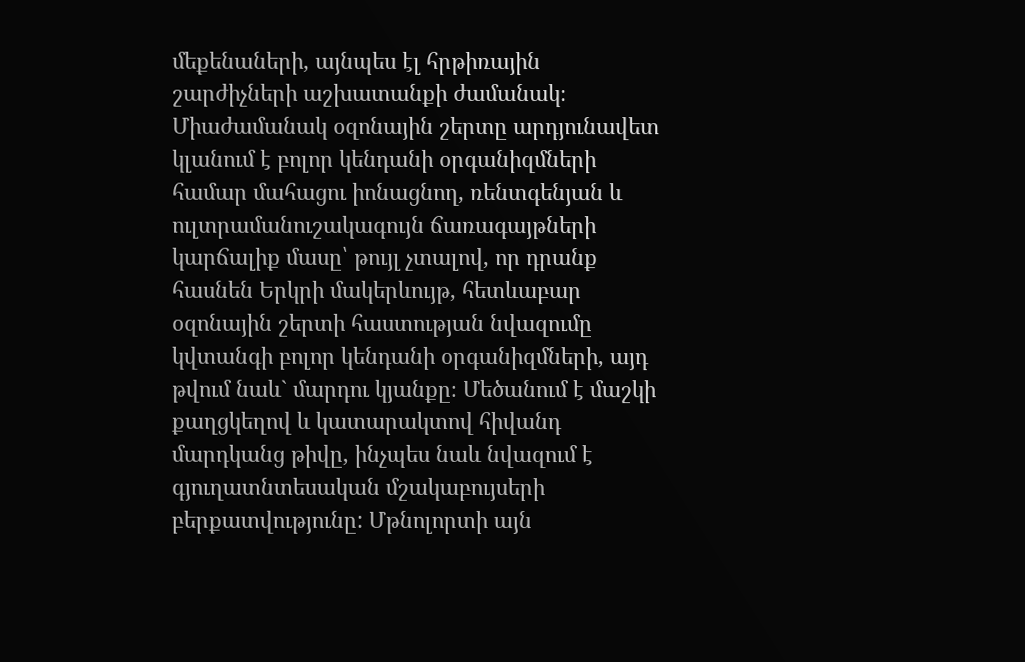մեքենաների, այնպես էլ հրթիռային շարժիչների աշխատանքի ժամանակ։ Միաժամանակ օզոնային շերտը արդյունավետ կլանում է բոլոր կենդանի օրգանիզմների համար մահացու իոնացնող, ռենտգենյան և ուլտրամանուշակագույն ճառագայթների կարճալիք մասը՝ թույլ չտալով, որ դրանք հասնեն Երկրի մակերևույթ, հետևաբար օզոնային շերտի հաստության նվազումը կվտանգի բոլոր կենդանի օրգանիզմների, այդ թվում նաև` մարդու կյանքը։ Մեծանում է մաշկի քաղցկեղով և կատարակտով հիվանդ մարդկանց թիվը, ինչպես նաև նվազում է գյուղատնտեսական մշակաբույսերի բերքատվությունը: Մթնոլորտի այն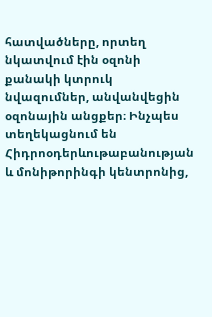հատվածները, որտեղ նկատվում էին օզոնի քանակի կտրուկ նվազումներ, անվանվեցին օզոնային անցքեր։ Ինչպես տեղեկացնում են Հիդրոօդերևութաբանության և մոնիթորինգի կենտրոնից,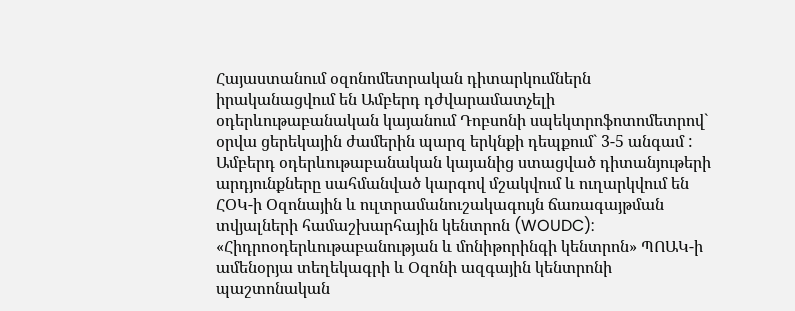Հայաստանում օզոնոմետրական դիտարկումներն իրականացվում են Ամբերդ դժվարամատչելի օդերևութաբանական կայանում Դոբսոնի սպեկտրոֆոտոմետրով` օրվա ցերեկային ժամերին պարզ երկնքի դեպքում` 3-5 անգամ : Ամբերդ օդերևութաբանական կայանից ստացված դիտանյութերի արդյունքները սահմանված կարգով մշակվում և ուղարկվում են ՀՕԿ-ի Օզոնային և ուլտրամանուշակագույն ճառագայթման տվյալների համաշխարհային կենտրոն (WOUDC): «Հիդրոօդերևութաբանության և մոնիթորինգի կենտրոն» ՊՈԱԿ-ի ամենօրյա տեղեկագրի և Օզոնի ազգային կենտրոնի պաշտոնական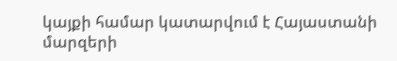կայքի համար կատարվում է Հայաստանի մարզերի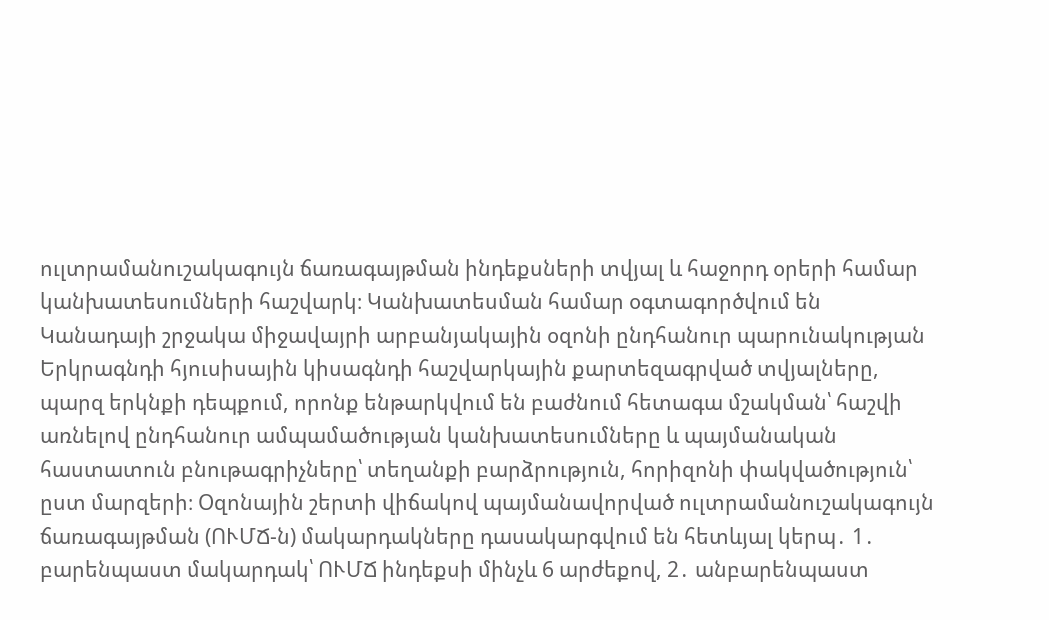ուլտրամանուշակագույն ճառագայթման ինդեքսների տվյալ և հաջորդ օրերի համար կանխատեսումների հաշվարկ։ Կանխատեսման համար օգտագործվում են Կանադայի շրջակա միջավայրի արբանյակային օզոնի ընդհանուր պարունակության Երկրագնդի հյուսիսային կիսագնդի հաշվարկային քարտեզագրված տվյալները, պարզ երկնքի դեպքում, որոնք ենթարկվում են բաժնում հետագա մշակման՝ հաշվի առնելով ընդհանուր ամպամածության կանխատեսումները և պայմանական հաստատուն բնութագրիչները՝ տեղանքի բարձրություն, հորիզոնի փակվածություն՝ ըստ մարզերի։ Օզոնային շերտի վիճակով պայմանավորված ուլտրամանուշակագույն ճառագայթման (ՈՒՄՃ-ն) մակարդակները դասակարգվում են հետևյալ կերպ․ 1․ բարենպաստ մակարդակ՝ ՈՒՄՃ ինդեքսի մինչև 6 արժեքով, 2․ անբարենպաստ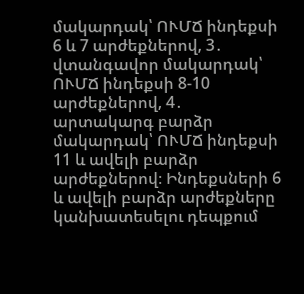մակարդակ՝ ՈՒՄՃ ինդեքսի 6 և 7 արժեքներով, 3․ վտանգավոր մակարդակ՝ ՈՒՄՃ ինդեքսի 8-10 արժեքներով, 4․ արտակարգ բարձր մակարդակ՝ ՈՒՄՃ ինդեքսի 11 և ավելի բարձր արժեքներով։ Ինդեքսների 6 և ավելի բարձր արժեքները կանխատեսելու դեպքում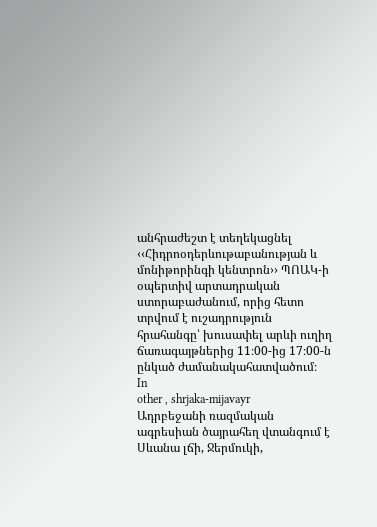անհրաժեշտ է տեղեկացնել ‹‹Հիդրոօդերևութաբանության և մոնիթորինգի կենտրոն›› ՊՈԱԿ-ի օպերտիվ արտադրական ստորաբաժանում, որից հետո տրվում է ուշադրություն հրահանգը՝ խուսափել արևի ուղիղ ճառագայթներից 11։00-ից 17։00-ն ընկած ժամանակահատվածում։
In
other , shrjaka-mijavayr
Ադրբեջանի ռազմական ագրեսիան ծայրահեղ վտանգում է Սևանա լճի, Ջերմուկի,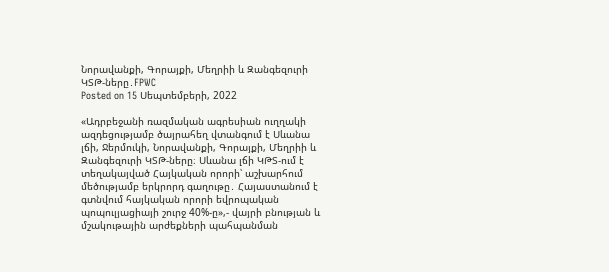Նորավանքի, Գորայքի, Մեղրիի և Զանգեզուրի ԿՏԹ-ները․FPWC
Posted on 15 Սեպտեմբերի, 2022

«Ադրբեջանի ռազմական ագրեսիան ուղղակի ազդեցությամբ ծայրահեղ վտանգում է Սևանա լճի, Ջերմուկի, Նորավանքի, Գորայքի, Մեղրիի և Զանգեզուրի ԿՏԹ-ները։ Սևանա լճի ԿԹՏ-ում է տեղակայված Հայկական որորի՝ աշխարհում մեծությամբ երկրորդ գաղութը․ Հայաստանում է գտնվում հայկական որորի եվրոպական պոպուլյացիայի շուրջ 40%-ը»,- վայրի բնության և մշակութային արժեքների պահպանման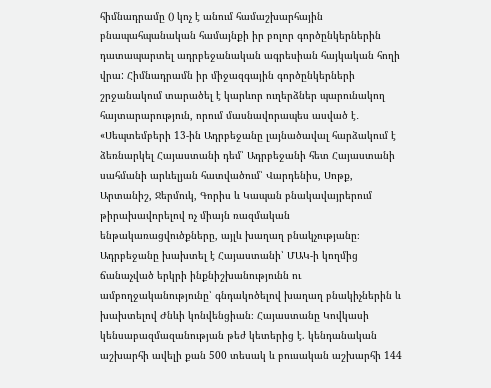հիմնադրամը () կոչ է անում համաշխարհային բնապահպանական համայնքի իր բոլոր գործընկերներին դատապարտել ադրբեջանական ագրեսիան հայկական հողի վրա: Հիմնադրամն իր միջազգային գործընկերների շրջանակում տարածել է կարևոր ուղերձներ պարունակող հայտարարություն, որում մասնավորապես ասված է․ «Սեպտեմբերի 13-ին Ադրբեջանը լայնածավալ հարձակում է ձեռնարկել Հայաստանի դեմ՝ Ադրբեջանի հետ Հայաստանի սահմանի արևելյան հատվածում՝ Վարդենիս, Սոթք, Արտանիշ, Ջերմուկ, Գորիս և Կապան բնակավայրերում թիրախավորելով ոչ միայն ռազմական ենթակառացվուծքները, այլև խաղաղ բնակչությանը։ Ադրբեջանը խախտել է Հայաստանի՝ ՄԱԿ-ի կողմից ճանաչված երկրի ինքնիշխանությունն ու ամբողջականությունը՝ գնդակոծելով խաղաղ բնակիչներին և խախտելով Ժնևի կոնվենցիան։ Հայաստանը Կովկասի կենսաբազմազանության թեժ կետերից է. կենդանական աշխարհի ավելի քան 500 տեսակ և բուսական աշխարհի 144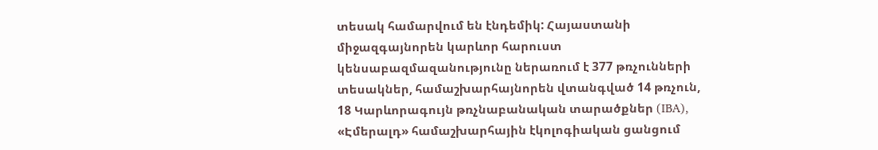տեսակ համարվում են էնդեմիկ: Հայաստանի միջազգայնորեն կարևոր հարուստ կենսաբազմազանությունը ներառում է 377 թռչունների տեսակներ, համաշխարհայնորեն վտանգված 14 թռչուն, 18 Կարևորագույն թռչնաբանական տարածքներ (IBA), «Էմերալդ» համաշխարհային էկոլոգիական ցանցում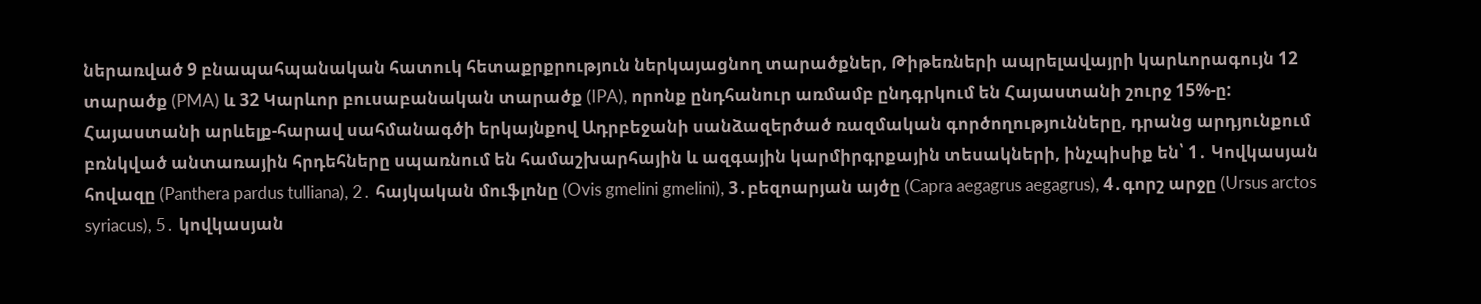ներառված 9 բնապահպանական հատուկ հետաքրքրություն ներկայացնող տարածքներ, Թիթեռների ապրելավայրի կարևորագույն 12 տարածք (PMA) և 32 Կարևոր բուսաբանական տարածք (IPA), որոնք ընդհանուր առմամբ ընդգրկում են Հայաստանի շուրջ 15%-ը: Հայաստանի արևելք-հարավ սահմանագծի երկայնքով Ադրբեջանի սանձազերծած ռազմական գործողությունները, դրանց արդյունքում բռնկված անտառային հրդեհները սպառնում են համաշխարհային և ազգային կարմիրգրքային տեսակների, ինչպիսիք են՝ 1․ Կովկասյան հովազը (Panthera pardus tulliana), 2․ հայկական մուֆլոնը (Ovis gmelini gmelini), 3․բեզոարյան այծը (Capra aegagrus aegagrus), 4․գորշ արջը (Ursus arctos syriacus), 5․ կովկասյան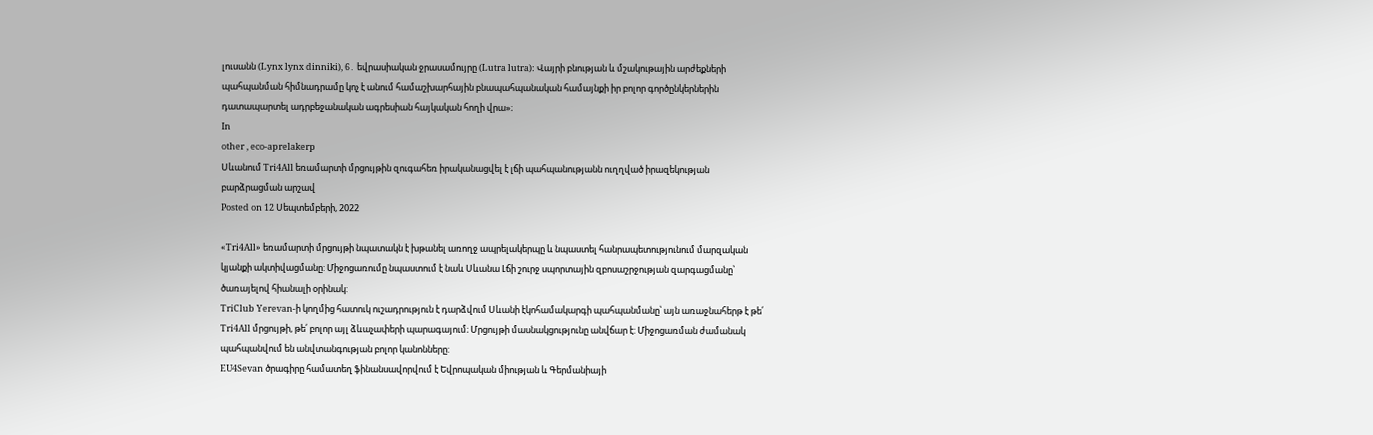լուսանն (Lynx lynx dinniki), 6․ եվրասիական ջրասամույրը (Lutra lutra): Վայրի բնության և մշակութային արժեքների պահպանման հիմնադրամը կոչ է անում համաշխարհային բնապահպանական համայնքի իր բոլոր գործընկերներին դատապարտել ադրբեջանական ագրեսիան հայկական հողի վրա»։
In
other , eco-aprelakerp
Սևանում Tri4All եռամարտի մրցույթին զուգահեռ իրականացվել է լճի պահպանությանն ուղղված իրազեկության բարձրացման արշավ
Posted on 12 Սեպտեմբերի, 2022

«Tri4All» եռամարտի մրցույթի նպատակն է խթանել առողջ ապրելակերպը և նպաստել հանրապետությունում մարզական կյանքի ակտիվացմանը: Միջոցառումը նպաստում է նաև Սևանա Լճի շուրջ սպորտային զբոսաշրջության զարգացմանը՝ ծառայելով հիանալի օրինակ:
TriClub Yerevan-ի կողմից հատուկ ուշադրություն է դարձվում Սևանի էկոհամակարգի պահպանմանը՝ այն առաջնահերթ է թե՛ Tri4All մրցույթի, թե՛ բոլոր այլ ձևաչափերի պարագայում։ Մրցույթի մասնակցությունը անվճար է: Միջոցառման ժամանակ պահպանվում են անվտանգության բոլոր կանոնները:
EU4Sevan ծրագիրը համատեղ ֆինանսավորվում է Եվրոպական միության և Գերմանիայի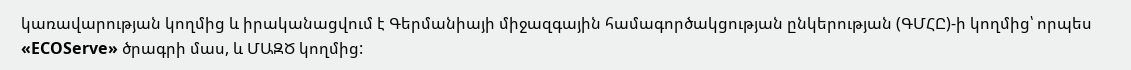կառավարության կողմից և իրականացվում է Գերմանիայի միջազգային համագործակցության ընկերության (ԳՄՀԸ)-ի կողմից՝ որպես «ECOServe» ծրագրի մաս, և ՄԱԶԾ կողմից: